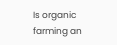Is organic farming an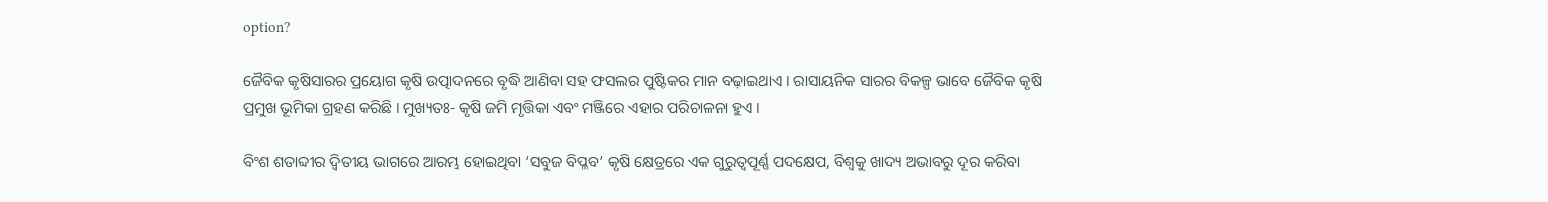option?

ଜୈବିକ କୃଷିସାରର ପ୍ରୟୋଗ କୃଷି ଉତ୍ପାଦନରେ ବୃଦ୍ଧି ଆଣିବା ସହ ଫସଲର ପୁଷ୍ଟିକର ମାନ ବଢ଼ାଇଥାଏ । ରାସାୟନିକ ସାରର ବିକଳ୍ପ ଭାବେ ଜୈବିକ କୃଷି ପ୍ରମୁଖ ଭୂମିକା ଗ୍ରହଣ କରିଛି । ମୁଖ୍ୟତଃ- କୃଷି ଜମି ମୃତ୍ତିକା ଏବଂ ମଞ୍ଜିରେ ଏହାର ପରିଚାଳନା ହୁଏ ।

ବିଂଶ ଶତାବ୍ଦୀର ଦ୍ୱିତୀୟ ଭାଗରେ ଆରମ୍ଭ ହୋଇଥିବା ‘ସବୁଜ ବିପ୍ଳବ’ କୃଷି କ୍ଷେତ୍ରରେ ଏକ ଗୁରୁତ୍ୱପୂର୍ଣ୍ଣ ପଦକ୍ଷେପ, ବିଶ୍ୱକୁ ଖାଦ୍ୟ ଅଭାବରୁ ଦୂର କରିବା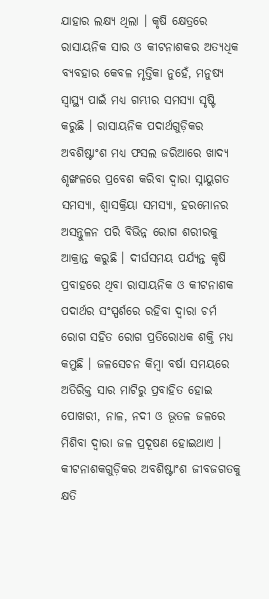ଯାହାର ଲକ୍ଷ୍ୟ ଥିଲା । କୃଷି କ୍ଷେତ୍ରରେ ରାସାୟନିକ ସାର ଓ କୀଟନାଶକର ଅତ୍ୟଧିକ ବ୍ୟବହାର କେବଳ ମୃତ୍ତିକା ନୁହେଁ, ମନୁଷ୍ୟ ସ୍ୱାସ୍ଥ୍ୟ ପାଇଁ ମଧ୍ୟ ଗମ୍ଭୀର ସମସ୍ୟା ସୃଷ୍ଟି କରୁଛି । ରାସାୟନିକ ପଦାର୍ଥଗୁଡ଼ିକର ଅବଶିଷ୍ଟାଂଶ ମଧ୍ୟ ଫସଲ ଜରିଆରେ ଖାଦ୍ୟ ଶୃଙ୍ଖଳରେ ପ୍ରବେଶ କରିବା ଦ୍ୱାରା ସ୍ନାୟୁଗତ ସମସ୍ୟା, ଶ୍ୱାସକ୍ରିୟା ସମସ୍ୟା, ହରମୋନର ଅସନ୍ତୁଳନ ପରି ବିଭିନ୍ନ ରୋଗ ଶରୀରକୁ ଆକ୍ରାନ୍ତ କରୁଛି । ଦୀର୍ଘସମୟ ପର୍ଯ୍ୟନ୍ତ କୃଷି ପ୍ରବାହରେ ଥିବା ରାସାୟନିକ ଓ କୀଟନାଶକ ପଦାର୍ଥର ସଂସ୍ପର୍ଶରେ ରହିବା ଦ୍ୱାରା ଚର୍ମ ରୋଗ ସହିତ ରୋଗ ପ୍ରତିରୋଧକ ଶକ୍ତି ମଧ୍ୟ କମୁଛି । ଜଳସେଚନ କିମ୍ୱା ବର୍ଷା ସମୟରେ ଅତିରିକ୍ତ ସାର ମାଟିରୁ ପ୍ରବାହିତ ହୋଇ ପୋଖରୀ, ନାଳ, ନଦୀ ଓ ଭୂତଳ ଜଳରେ ମିଶିବା ଦ୍ୱାରା ଜଳ ପ୍ରଦୂଷଣ ହୋଇଥାଏ । କୀଟନାଶକଗୁଡ଼ିକର ଅବଶିଷ୍ଟାଂଶ ଜୀବଜଗତକୁ କ୍ଷତି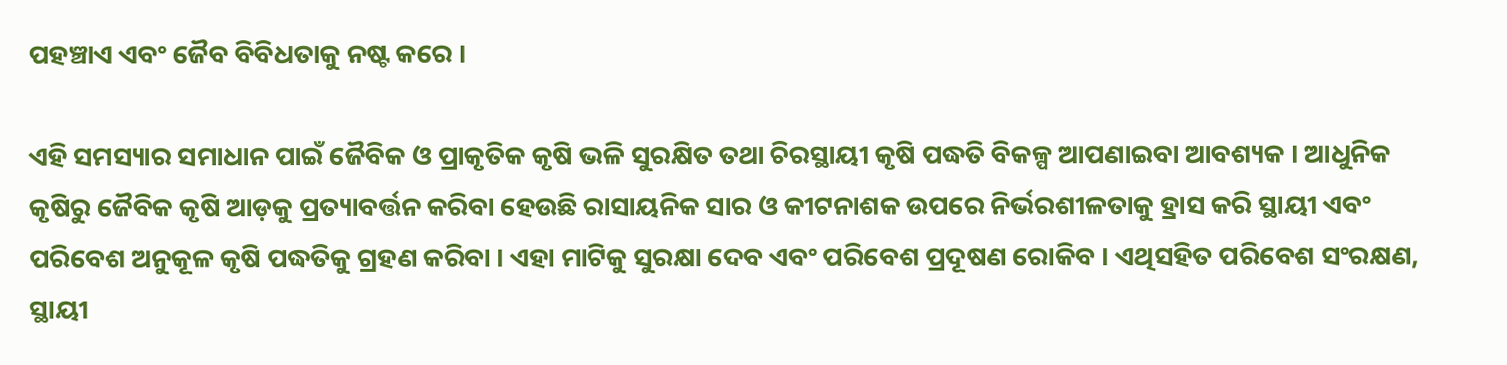ପହଞ୍ଚାଏ ଏବଂ ଜୈବ ବିବିଧତାକୁ ନଷ୍ଟ କରେ ।

ଏହି ସମସ୍ୟାର ସମାଧାନ ପାଇଁ ଜୈବିକ ଓ ପ୍ରାକୃତିକ କୃଷି ଭଳି ସୁରକ୍ଷିତ ତଥା ଚିରସ୍ଥାୟୀ କୃଷି ପଦ୍ଧତି ବିକଳ୍ପ ଆପଣାଇବା ଆବଶ୍ୟକ । ଆଧୁନିକ କୃଷିରୁ ଜୈବିକ କୃଷି ଆଡ଼କୁ ପ୍ରତ୍ୟାବର୍ତ୍ତନ କରିବା ହେଉଛି ରାସାୟନିକ ସାର ଓ କୀଟନାଶକ ଉପରେ ନିର୍ଭରଶୀଳତାକୁ ହ୍ରାସ କରି ସ୍ଥାୟୀ ଏବଂ ପରିବେଶ ଅନୁକୂଳ କୃଷି ପଦ୍ଧତିକୁ ଗ୍ରହଣ କରିବା । ଏହା ମାଟିକୁ ସୁରକ୍ଷା ଦେବ ଏବଂ ପରିବେଶ ପ୍ରଦୂଷଣ ରୋକିବ । ଏଥିସହିତ ପରିବେଶ ସଂରକ୍ଷଣ, ସ୍ଥାୟୀ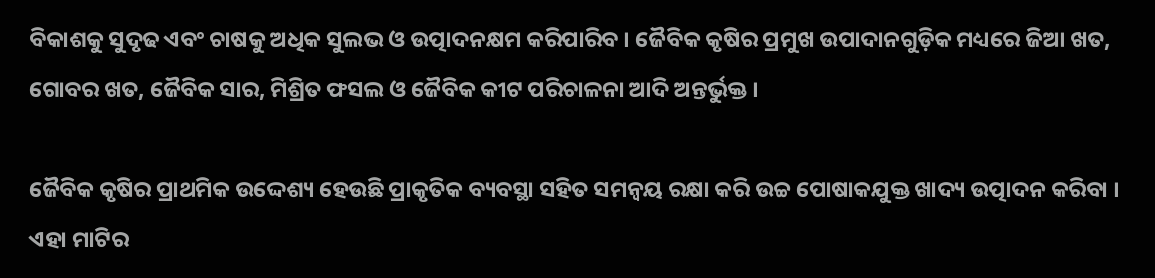ବିକାଶକୁ ସୁଦୃଢ ଏବଂ ଚାଷକୁ ଅଧିକ ସୁଲଭ ଓ ଉତ୍ପାଦନକ୍ଷମ କରିପାରିବ । ଜୈବିକ କୃଷିର ପ୍ରମୁଖ ଉପାଦାନଗୁଡ଼ିକ ମଧ୍ୟରେ ଜିଆ ଖତ, ଗୋବର ଖତ, ଜୈବିକ ସାର, ମିଶ୍ରିତ ଫସଲ ଓ ଜୈବିକ କୀଟ ପରିଚାଳନା ଆଦି ଅନ୍ତର୍ଭୁକ୍ତ ।

ଜୈବିକ କୃଷିର ପ୍ରାଥମିକ ଉଦ୍ଦେଶ୍ୟ ହେଉଛି ପ୍ରାକୃତିକ ବ୍ୟବସ୍ଥା ସହିତ ସମନ୍ୱୟ ରକ୍ଷା କରି ଉଚ୍ଚ ପୋଷାକଯୁକ୍ତ ଖାଦ୍ୟ ଉତ୍ପାଦନ କରିବା । ଏହା ମାଟିର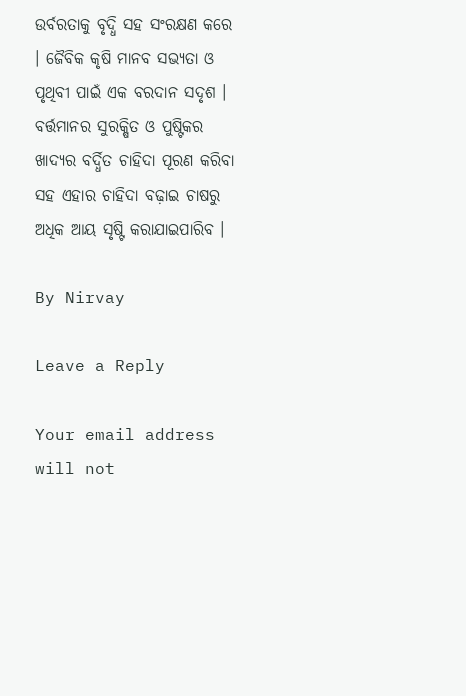ଉର୍ବରତାକୁ ବୃଦ୍ଧି ସହ ସଂରକ୍ଷଣ କରେ । ଜୈବିକ କୃଷି ମାନବ ସଭ୍ୟତା ଓ ପୃଥିବୀ ପାଇଁ ଏକ ବରଦାନ ସଦୃଶ । ବର୍ତ୍ତମାନର ସୁରକ୍ଷିତ ଓ ପୁଷ୍ଟିକର ଖାଦ୍ୟର ବର୍ଦ୍ଧିତ ଚାହିଦା ପୂରଣ କରିବା ସହ ଏହାର ଚାହିଦା ବଢ଼ାଇ ଚାଷରୁ ଅଧିକ ଆୟ ସୃଷ୍ଟି କରାଯାଇପାରିବ ।

By Nirvay

Leave a Reply

Your email address will not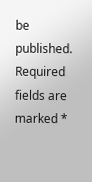be published. Required fields are marked *